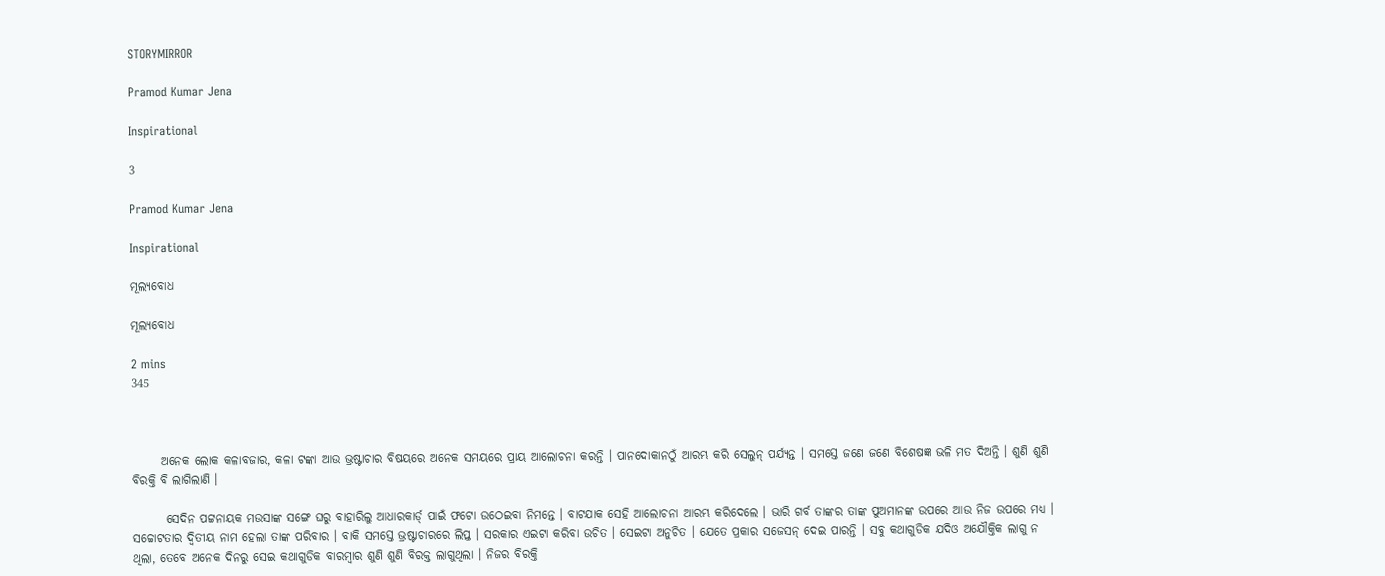STORYMIRROR

Pramod Kumar Jena

Inspirational

3

Pramod Kumar Jena

Inspirational

ମୂଲ୍ୟବୋଧ

ମୂଲ୍ୟବୋଧ

2 mins
345



      ଅନେକ ଲୋକ କଳାବଜାର, କଳା ଟଙ୍କା ଆଉ ଭ୍ରଷ୍ଟାଚାର ବିଷୟରେ ଅନେକ ସମୟରେ ପ୍ରାୟ ଆଲୋଚନା କରନ୍ତି । ପାନଦୋକାନଠୁଁ ଆରମ୍ଭ କରି ସେଲୁନ୍ ପର୍ଯ୍ୟନ୍ତ । ସମସ୍ତେ ଜଣେ ଜଣେ ବିଶେଷଜ୍ଞ ଭଳି ମତ ଦିଅନ୍ତି । ଶୁଣି ଶୁଣି ବିରକ୍ତି ବି ଲାଗିଲାଣି ।

       ସେଦିନ ପଟ୍ଟନାୟକ ମଉସାଙ୍କ ସଙ୍ଗେ ଘରୁ ବାହାରିଲୁ ଆଧାରକାର୍ଡ୍ ପାଇଁ ଫଟୋ ଉଠେଇବା ନିମନ୍ତେ । ବାଟଯାକ ସେହି ଆଲୋଚନା ଆରମ୍ଭ କରିଦେଲେ । ଭାରି ଗର୍ବ ତାଙ୍କର ତାଙ୍କ ପୁଅମାନଙ୍କ ଉପରେ ଆଉ ନିଜ ଉପରେ ମଧ୍ୟ । ସଚ୍ଚୋଟତାର ଦ୍ୱିତୀୟ ନାମ ହେଲା ତାଙ୍କ ପରିବାର । ବାକି ସମସ୍ତେ ଭ୍ରଷ୍ଟାଚାରରେ ଲିପ୍ତ । ସରକାର ଏଇଟା କରିବା ଉଚିତ । ସେଇଟା ଅନୁଚିତ । ଯେତେ ପ୍ରକାର ସଜେସନ୍ ଦେଇ ପାରନ୍ତି । ସବୁ କଥାଗୁଡିକ ଯଦିଓ ଅଯୌକ୍ତିକ ଲାଗୁ ନ ଥିଲା, ତେବେ ଅନେକ ଦିନରୁ ସେଇ କଥାଗୁଡିକ ବାରମ୍ବାର ଶୁଣି ଶୁଣି ବିରକ୍ତ ଲାଗୁଥିଲା । ନିଜର ବିରକ୍ତି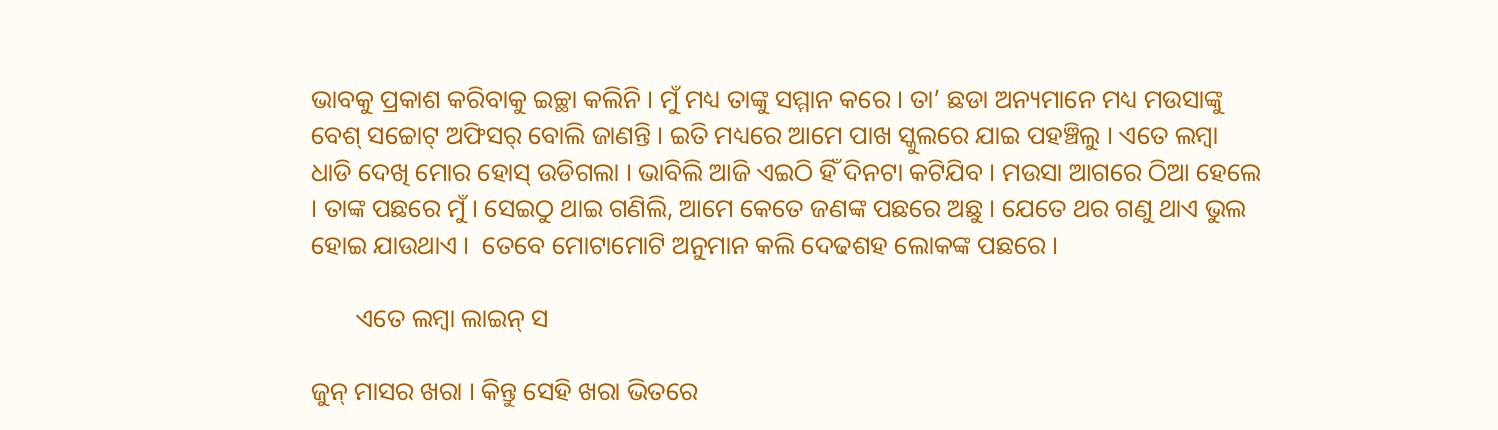ଭାବକୁ ପ୍ରକାଶ କରିବାକୁ ଇଚ୍ଛା କଲିନି । ମୁଁ ମଧ୍ୟ ତାଙ୍କୁ ସମ୍ମାନ କରେ । ତା’ ଛଡା ଅନ୍ୟମାନେ ମଧ୍ୟ ମଉସାଙ୍କୁ ବେଶ୍ ସଚ୍ଚୋଟ୍ ଅଫିସର୍ ବୋଲି ଜାଣନ୍ତି । ଇତି ମଧ୍ୟରେ ଆମେ ପାଖ ସ୍କୁଲରେ ଯାଇ ପହଞ୍ଚିଲୁ । ଏତେ ଲମ୍ବା ଧାଡି ଦେଖି ମୋର ହୋସ୍ ଉଡିଗଲା । ଭାବିଲି ଆଜି ଏଇଠି ହିଁ ଦିନଟା କଟିଯିବ । ମଉସା ଆଗରେ ଠିଆ ହେଲେ । ତାଙ୍କ ପଛରେ ମୁଁ । ସେଇଠୁ ଥାଇ ଗଣିଲି, ଆମେ କେତେ ଜଣଙ୍କ ପଛରେ ଅଛୁ । ଯେତେ ଥର ଗଣୁ ଥାଏ ଭୁଲ ହୋଇ ଯାଉଥାଏ ।  ତେବେ ମୋଟାମୋଟି ଅନୁମାନ କଲି ଦେଢଶହ ଲୋକଙ୍କ ପଛରେ ।

       ଏତେ ଲମ୍ବା ଲାଇନ୍ ସ

ଜୁନ୍ ମାସର ଖରା । କିନ୍ତୁ ସେହି ଖରା ଭିତରେ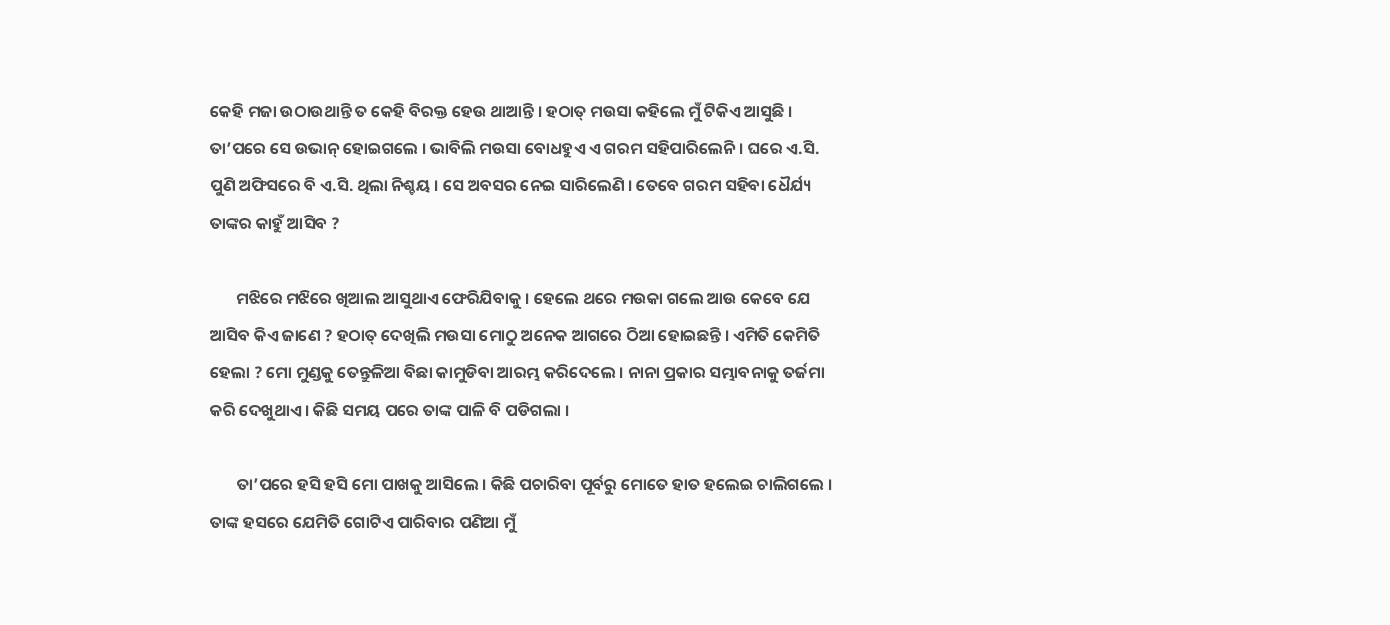କେହି ମଜା ଉଠାଉଥାନ୍ତି ତ କେହି ବିରକ୍ତ ହେଉ ଥାଆନ୍ତି । ହଠାତ୍ ମଉସା କହିଲେ ମୁଁ ଟିକିଏ ଆସୁଛି । ତା’ପରେ ସେ ଉଭାନ୍ ହୋଇଗଲେ । ଭାବିଲି ମଉସା ବୋଧହୁଏ ଏ ଗରମ ସହିପାରିଲେନି । ଘରେ ଏ.ସି. ପୁଣି ଅଫିସରେ ବି ଏ.ସି. ଥିଲା ନିଶ୍ଚୟ । ସେ ଅବସର ନେଇ ସାରିଲେଣି । ତେବେ ଗରମ ସହିବା ଧୈର୍ଯ୍ୟ ତାଙ୍କର କାହୁଁ ଆସିବ ?

       ମଝିରେ ମଝିରେ ଖିଆଲ ଆସୁଥାଏ ଫେରିଯିବାକୁ । ହେଲେ ଥରେ ମଉକା ଗଲେ ଆଉ କେବେ ଯେ ଆସିବ କିଏ ଜାଣେ ? ହଠାତ୍ ଦେଖିଲି ମଉସା ମୋଠୁ ଅନେକ ଆଗରେ ଠିଆ ହୋଇଛନ୍ତି । ଏମିତି କେମିତି ହେଲା ? ମୋ ମୁଣ୍ଡକୁ ତେନ୍ତୁଳିଆ ବିଛା କାମୁଡିବା ଆରମ୍ଭ କରିଦେଲେ । ନାନା ପ୍ରକାର ସମ୍ଭାବନାକୁ ତର୍ଜମା କରି ଦେଖୁଥାଏ । କିଛି ସମୟ ପରେ ତାଙ୍କ ପାଳି ବି ପଡିଗଲା ।

       ତା’ପରେ ହସି ହସି ମୋ ପାଖକୁ ଆସିଲେ । କିଛି ପଚାରିବା ପୂର୍ବରୁ ମୋତେ ହାତ ହଲେଇ ଚାଲିଗଲେ । ତାଙ୍କ ହସରେ ଯେମିତି ଗୋଟିଏ ପାରିବାର ପଣିଆ ମୁଁ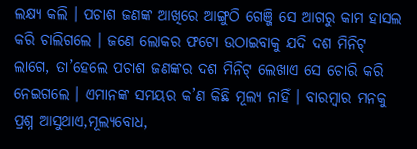ଲକ୍ଷ୍ୟ କଲି । ପଚାଶ ଜଣଙ୍କ ଆଖିରେ ଆଙ୍ଗୁଠି ଗେଞ୍ଜି ସେ ଆଗରୁ କାମ ହାସଲ କରି ଚାଲିଗଲେ । ଜଣେ ଲୋକର ଫଟୋ ଉଠାଇବାକୁ ଯଦି ଦଶ ମିନିଟ୍ ଲାଗେ, ତା’ହେଲେ ପଚାଶ ଜଣଙ୍କର ଦଶ ମିନିଟ୍ ଲେଖାଏ ସେ ଚୋରି କରି ନେଇଗଲେ । ଏମାନଙ୍କ ସମୟର କ’ଣ କିଛି ମୂଲ୍ୟ ନାହିଁ । ବାରମ୍ବାର ମନକୁ ପ୍ରଶ୍ନ ଆସୁଥାଏ,ମୂଲ୍ୟବୋଧ,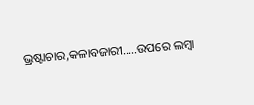ଭ୍ରଷ୍ଟାଚାର,କଳାବଜାରୀ.....ଉପରେ ଲମ୍ବା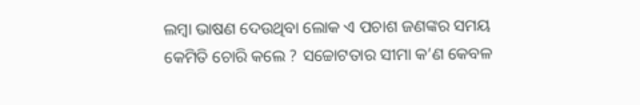ଲମ୍ବା ଭାଷଣ ଦେଉଥିବା ଲୋକ ଏ ପଚାଶ ଜଣଙ୍କର ସମୟ କେମିତି ଚୋରି କଲେ ? ସଚ୍ଚୋଟତାର ସୀମା କ’ଣ କେବଳ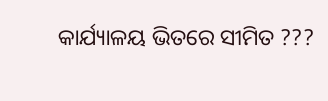କାର୍ଯ୍ୟାଳୟ ଭିତରେ ସୀମିତ ???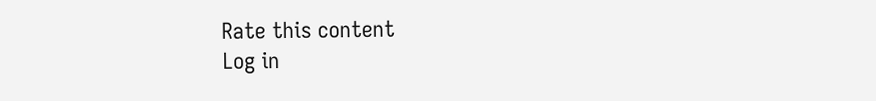Rate this content
Log in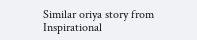Similar oriya story from Inspirational